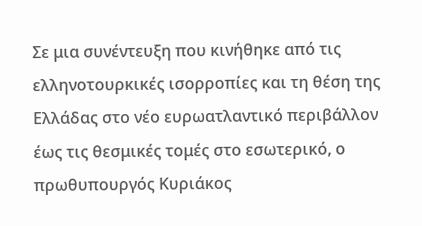Σε μια συνέντευξη που κινήθηκε από τις ελληνοτουρκικές ισορροπίες και τη θέση της Ελλάδας στο νέο ευρωατλαντικό περιβάλλον έως τις θεσμικές τομές στο εσωτερικό, ο πρωθυπουργός Κυριάκος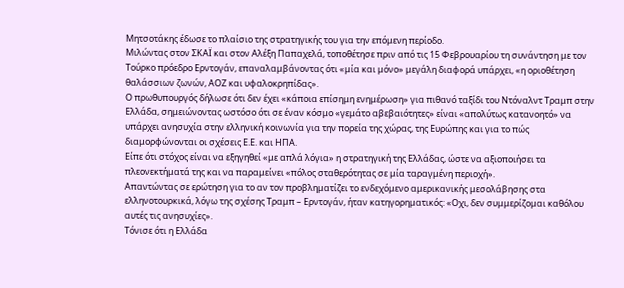Μητσοτάκης έδωσε το πλαίσιο της στρατηγικής του για την επόμενη περίοδο.
Μιλώντας στον ΣΚΑΪ και στον Αλέξη Παπαχελά, τοποθέτησε πριν από τις 15 Φεβρουαρίου τη συνάντηση με τον Τούρκο πρόεδρο Ερντογάν, επαναλαμβάνοντας ότι «μία και μόνο» μεγάλη διαφορά υπάρχει, «η οριοθέτηση θαλάσσιων ζωνών, ΑΟΖ και υφαλοκρηπίδας».
Ο πρωθυπουργός δήλωσε ότι δεν έχει «κάποια επίσημη ενημέρωση» για πιθανό ταξίδι του Ντόναλντ Τραμπ στην Ελλάδα, σημειώνοντας ωστόσο ότι σε έναν κόσμο «γεμάτο αβεβαιότητες» είναι «απολύτως κατανοητό» να υπάρχει ανησυχία στην ελληνική κοινωνία για την πορεία της χώρας, της Ευρώπης και για το πώς διαμορφώνονται οι σχέσεις Ε.Ε. και ΗΠΑ.
Είπε ότι στόχος είναι να εξηγηθεί «με απλά λόγια» η στρατηγική της Ελλάδας, ώστε να αξιοποιήσει τα πλεονεκτήματά της και να παραμείνει «πόλος σταθερότητας σε μία ταραγμένη περιοχή».
Απαντώντας σε ερώτηση για το αν τον προβληματίζει το ενδεχόμενο αμερικανικής μεσολάβησης στα ελληνοτουρκικά, λόγω της σχέσης Τραμπ – Ερντογάν, ήταν κατηγορηματικός: «Οχι, δεν συμμερίζομαι καθόλου αυτές τις ανησυχίες».
Τόνισε ότι η Ελλάδα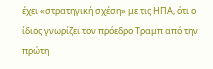έχει «στρατηγική σχέση» με τις ΗΠΑ, ότι ο ίδιος γνωρίζει τον πρόεδρο Τραμπ από την πρώτη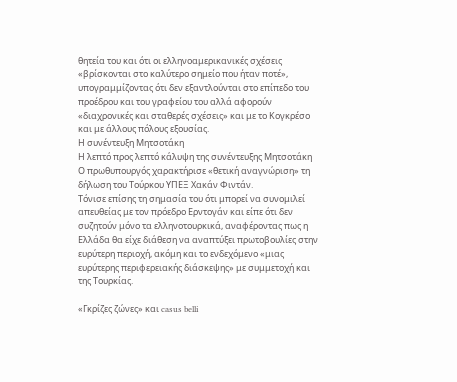θητεία του και ότι οι ελληνοαμερικανικές σχέσεις «βρίσκονται στο καλύτερο σημείο που ήταν ποτέ», υπογραμμίζοντας ότι δεν εξαντλούνται στο επίπεδο του προέδρου και του γραφείου του αλλά αφορούν «διαχρονικές και σταθερές σχέσεις» και με το Κογκρέσο και με άλλους πόλους εξουσίας.
Η συνέντευξη Μητσοτάκη
Η λεπτό προς λεπτό κάλυψη της συνέντευξης Μητσοτάκη
Ο πρωθυπουργός χαρακτήρισε «θετική αναγνώριση» τη δήλωση του Τούρκου ΥΠΕΞ Χακάν Φιντάν.
Τόνισε επίσης τη σημασία του ότι μπορεί να συνομιλεί απευθείας με τον πρόεδρο Ερντογάν και είπε ότι δεν συζητούν μόνο τα ελληνοτουρκικά, αναφέροντας πως η Ελλάδα θα είχε διάθεση να αναπτύξει πρωτοβουλίες στην ευρύτερη περιοχή, ακόμη και το ενδεχόμενο «μιας ευρύτερης περιφερειακής διάσκεψης» με συμμετοχή και της Τουρκίας.

«Γκρίζες ζώνες» και casus belli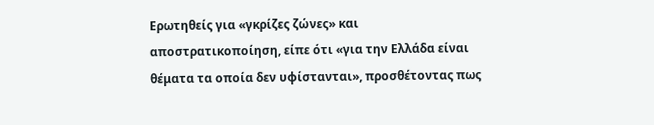Ερωτηθείς για «γκρίζες ζώνες» και αποστρατικοποίηση, είπε ότι «για την Ελλάδα είναι θέματα τα οποία δεν υφίστανται», προσθέτοντας πως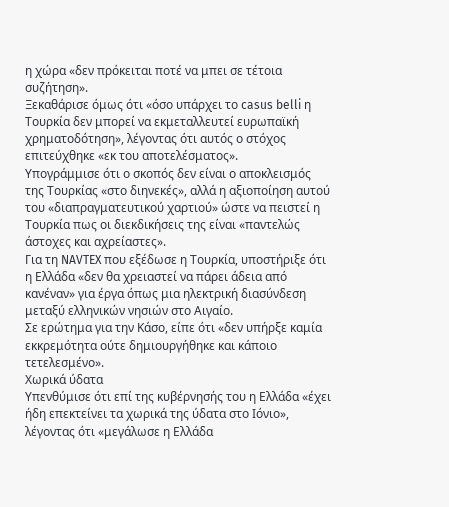η χώρα «δεν πρόκειται ποτέ να μπει σε τέτοια συζήτηση».
Ξεκαθάρισε όμως ότι «όσο υπάρχει το casus belli η Τουρκία δεν μπορεί να εκμεταλλευτεί ευρωπαϊκή χρηματοδότηση», λέγοντας ότι αυτός ο στόχος επιτεύχθηκε «εκ του αποτελέσματος».
Υπογράμμισε ότι ο σκοπός δεν είναι ο αποκλεισμός της Τουρκίας «στο διηνεκές», αλλά η αξιοποίηση αυτού του «διαπραγματευτικού χαρτιού» ώστε να πειστεί η Τουρκία πως οι διεκδικήσεις της είναι «παντελώς άστοχες και αχρείαστες».
Για τη NAVTEX που εξέδωσε η Τουρκία, υποστήριξε ότι η Ελλάδα «δεν θα χρειαστεί να πάρει άδεια από κανέναν» για έργα όπως μια ηλεκτρική διασύνδεση μεταξύ ελληνικών νησιών στο Αιγαίο.
Σε ερώτημα για την Κάσο, είπε ότι «δεν υπήρξε καμία εκκρεμότητα ούτε δημιουργήθηκε και κάποιο τετελεσμένο».
Χωρικά ύδατα
Υπενθύμισε ότι επί της κυβέρνησής του η Ελλάδα «έχει ήδη επεκτείνει τα χωρικά της ύδατα στο Ιόνιο», λέγοντας ότι «μεγάλωσε η Ελλάδα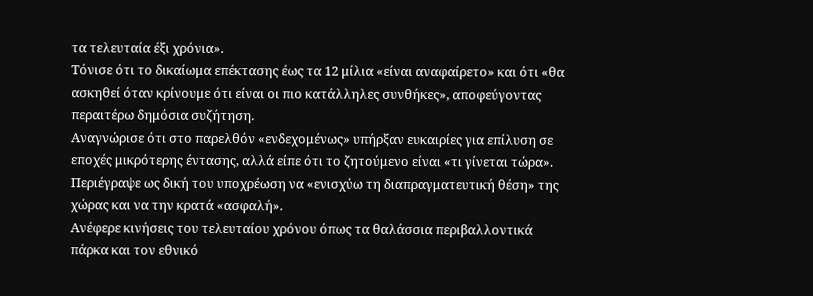τα τελευταία έξι χρόνια».
Τόνισε ότι το δικαίωμα επέκτασης έως τα 12 μίλια «είναι αναφαίρετο» και ότι «θα ασκηθεί όταν κρίνουμε ότι είναι οι πιο κατάλληλες συνθήκες», αποφεύγοντας περαιτέρω δημόσια συζήτηση.
Αναγνώρισε ότι στο παρελθόν «ενδεχομένως» υπήρξαν ευκαιρίες για επίλυση σε εποχές μικρότερης έντασης, αλλά είπε ότι το ζητούμενο είναι «τι γίνεται τώρα». Περιέγραψε ως δική του υποχρέωση να «ενισχύω τη διαπραγματευτική θέση» της χώρας και να την κρατά «ασφαλή».
Ανέφερε κινήσεις του τελευταίου χρόνου όπως τα θαλάσσια περιβαλλοντικά πάρκα και τον εθνικό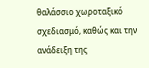θαλάσσιο χωροταξικό σχεδιασμό, καθώς και την ανάδειξη της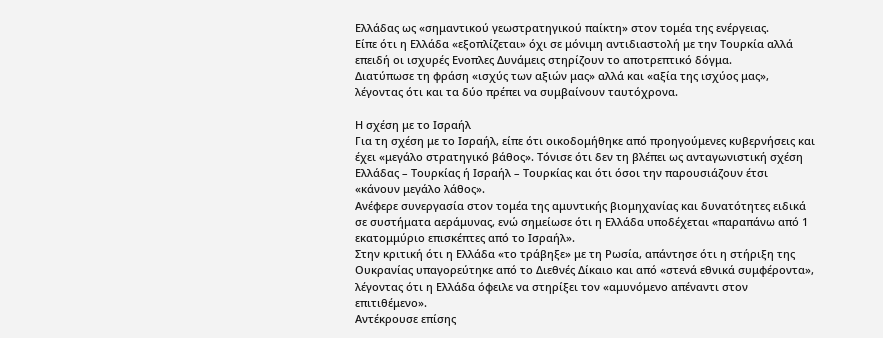Ελλάδας ως «σημαντικού γεωστρατηγικού παίκτη» στον τομέα της ενέργειας.
Είπε ότι η Ελλάδα «εξοπλίζεται» όχι σε μόνιμη αντιδιαστολή με την Τουρκία αλλά επειδή οι ισχυρές Ενοπλες Δυνάμεις στηρίζουν το αποτρεπτικό δόγμα.
Διατύπωσε τη φράση «ισχύς των αξιών μας» αλλά και «αξία της ισχύος μας», λέγοντας ότι και τα δύο πρέπει να συμβαίνουν ταυτόχρονα.

Η σχέση με το Ισραήλ
Για τη σχέση με το Ισραήλ, είπε ότι οικοδομήθηκε από προηγούμενες κυβερνήσεις και έχει «μεγάλο στρατηγικό βάθος». Τόνισε ότι δεν τη βλέπει ως ανταγωνιστική σχέση Ελλάδας – Τουρκίας ή Ισραήλ – Τουρκίας και ότι όσοι την παρουσιάζουν έτσι «κάνουν μεγάλο λάθος».
Ανέφερε συνεργασία στον τομέα της αμυντικής βιομηχανίας και δυνατότητες ειδικά σε συστήματα αεράμυνας, ενώ σημείωσε ότι η Ελλάδα υποδέχεται «παραπάνω από 1 εκατομμύριο επισκέπτες από το Ισραήλ».
Στην κριτική ότι η Ελλάδα «το τράβηξε» με τη Ρωσία, απάντησε ότι η στήριξη της Ουκρανίας υπαγορεύτηκε από το Διεθνές Δίκαιο και από «στενά εθνικά συμφέροντα», λέγοντας ότι η Ελλάδα όφειλε να στηρίξει τον «αμυνόμενο απέναντι στον επιτιθέμενο».
Αντέκρουσε επίσης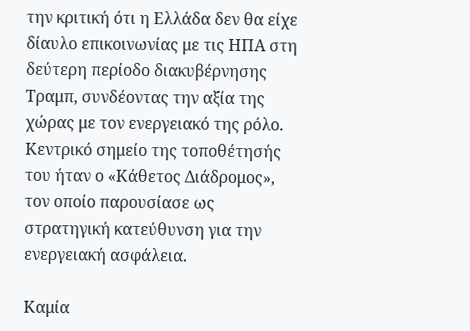την κριτική ότι η Ελλάδα δεν θα είχε δίαυλο επικοινωνίας με τις ΗΠΑ στη δεύτερη περίοδο διακυβέρνησης Τραμπ, συνδέοντας την αξία της χώρας με τον ενεργειακό της ρόλο. Κεντρικό σημείο της τοποθέτησής του ήταν ο «Κάθετος Διάδρομος», τον οποίο παρουσίασε ως στρατηγική κατεύθυνση για την ενεργειακή ασφάλεια.

Καμία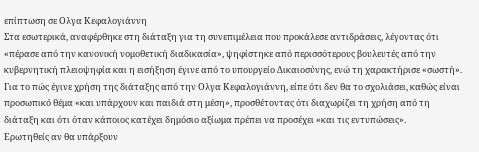επίπτωση σε Ολγα Κεφαλογιάννη
Στα εσωτερικά, αναφέρθηκε στη διάταξη για τη συνεπιμέλεια που προκάλεσε αντιδράσεις, λέγοντας ότι «πέρασε από την κανονική νομοθετική διαδικασία», ψηφίστηκε από περισσότερους βουλευτές από την κυβερνητική πλειοψηφία και η εισήξηση έγινε από το υπουργείο Δικαιοσύνης, ενώ τη χαρακτήρισε «σωστή».
Για το πώς έγινε χρήση της διάταξης από την Ολγα Κεφαλογιάννη, είπε ότι δεν θα το σχολιάσει, καθώς είναι προσωπικό θέμα «και υπάρχουν και παιδιά στη μέση», προσθέτοντας ότι διαχωρίζει τη χρήση από τη διάταξη και ότι όταν κάποιος κατέχει δημόσιο αξίωμα πρέπει να προσέχει «και τις εντυπώσεις».
Ερωτηθείς αν θα υπάρξουν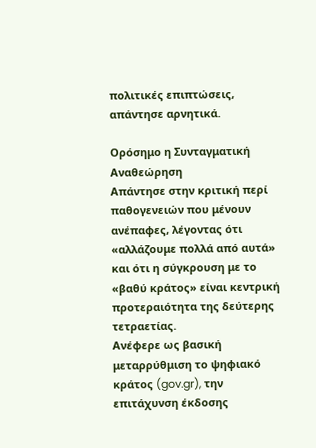πολιτικές επιπτώσεις, απάντησε αρνητικά.

Ορόσημο η Συνταγματική Αναθεώρηση
Απάντησε στην κριτική περί παθογενειών που μένουν ανέπαφες, λέγοντας ότι «αλλάζουμε πολλά από αυτά» και ότι η σύγκρουση με το «βαθύ κράτος» είναι κεντρική προτεραιότητα της δεύτερης τετραετίας.
Ανέφερε ως βασική μεταρρύθμιση το ψηφιακό κράτος (gov.gr), την επιτάχυνση έκδοσης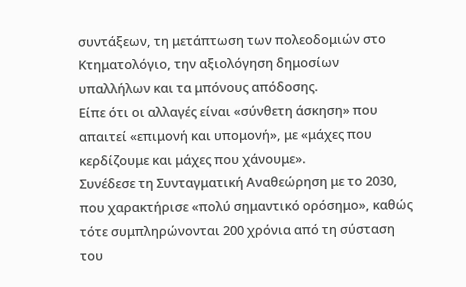συντάξεων, τη μετάπτωση των πολεοδομιών στο Κτηματολόγιο, την αξιολόγηση δημοσίων υπαλλήλων και τα μπόνους απόδοσης.
Είπε ότι οι αλλαγές είναι «σύνθετη άσκηση» που απαιτεί «επιμονή και υπομονή», με «μάχες που κερδίζουμε και μάχες που χάνουμε».
Συνέδεσε τη Συνταγματική Αναθεώρηση με το 2030, που χαρακτήρισε «πολύ σημαντικό ορόσημο», καθώς τότε συμπληρώνονται 200 χρόνια από τη σύσταση του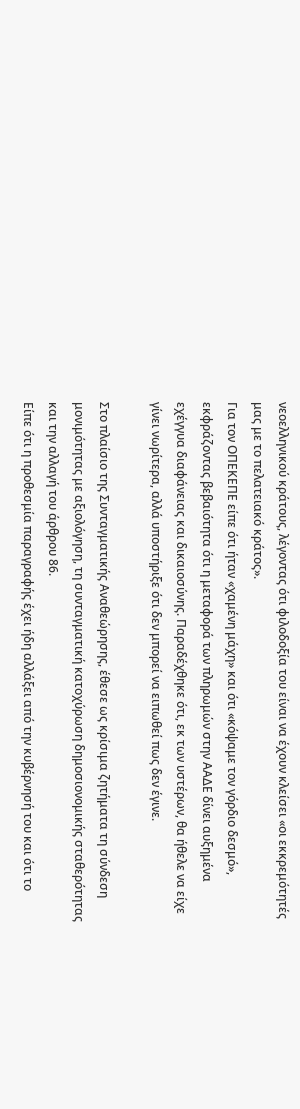νεοελληνικού κράτους, λέγοντας ότι φιλοδοξία του είναι να έχουν κλείσει «οι εκκρεμότητές μας με το πελατειακό κράτος».
Για τον ΟΠΕΚΕΠΕ είπε ότι ήταν «χαμένη μάχη» και ότι «κόψαμε τον γόρδιο δεσμό», εκφράζοντας βεβαιότητα ότι η μεταφορά των πληρωμών στην ΑΑΔΕ δίνει αυξημένα εχέγγυα διαφάνειας και δικαιοσύνης. Παραδέχθηκε ότι, εκ των υστέρων, θα ήθελε να είχε γίνει νωρίτερα, αλλά υποστήριξε ότι δεν μπορεί να ειπωθεί πως δεν έγινε.

Στο πλαίσιο της Συνταγματικής Αναθεώρησης, έθεσε ως κρίσιμα ζητήματα τη σύνδεση μονιμότητας με αξιολόγηση, τη συνταγματική κατοχύρωση δημοσιονομικής σταθερότητας και την αλλαγή του άρθρου 86.
Είπε ότι η προθεσμία παραγραφής έχει ήδη αλλάξει από την κυβέρνησή του και ότι το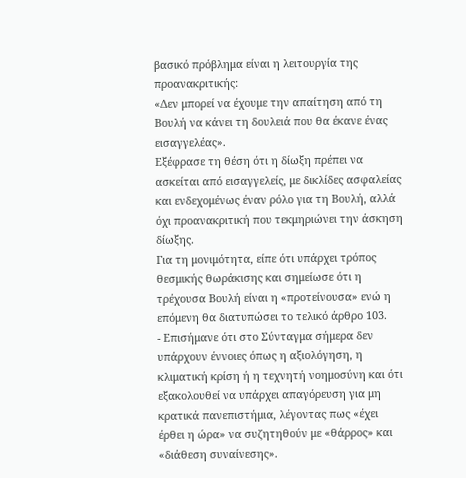βασικό πρόβλημα είναι η λειτουργία της προανακριτικής:
«Δεν μπορεί να έχουμε την απαίτηση από τη Βουλή να κάνει τη δουλειά που θα έκανε ένας εισαγγελέας».
Εξέφρασε τη θέση ότι η δίωξη πρέπει να ασκείται από εισαγγελείς, με δικλίδες ασφαλείας και ενδεχομένως έναν ρόλο για τη Βουλή, αλλά όχι προανακριτική που τεκμηριώνει την άσκηση δίωξης.
Για τη μονιμότητα, είπε ότι υπάρχει τρόπος θεσμικής θωράκισης και σημείωσε ότι η τρέχουσα Βουλή είναι η «προτείνουσα» ενώ η επόμενη θα διατυπώσει το τελικό άρθρο 103.
- Επισήμανε ότι στο Σύνταγμα σήμερα δεν υπάρχουν έννοιες όπως η αξιολόγηση, η κλιματική κρίση ή η τεχνητή νοημοσύνη και ότι εξακολουθεί να υπάρχει απαγόρευση για μη κρατικά πανεπιστήμια, λέγοντας πως «έχει έρθει η ώρα» να συζητηθούν με «θάρρος» και «διάθεση συναίνεσης».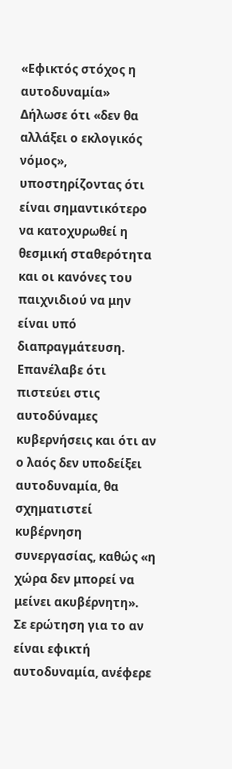«Εφικτός στόχος η αυτοδυναμία»
Δήλωσε ότι «δεν θα αλλάξει ο εκλογικός νόμος», υποστηρίζοντας ότι είναι σημαντικότερο να κατοχυρωθεί η θεσμική σταθερότητα και οι κανόνες του παιχνιδιού να μην είναι υπό διαπραγμάτευση.
Επανέλαβε ότι πιστεύει στις αυτοδύναμες κυβερνήσεις και ότι αν ο λαός δεν υποδείξει αυτοδυναμία, θα σχηματιστεί κυβέρνηση συνεργασίας, καθώς «η χώρα δεν μπορεί να μείνει ακυβέρνητη».
Σε ερώτηση για το αν είναι εφικτή αυτοδυναμία, ανέφερε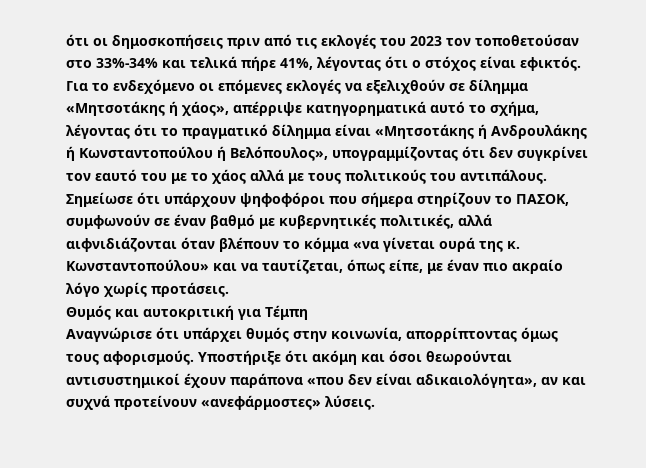ότι οι δημοσκοπήσεις πριν από τις εκλογές του 2023 τον τοποθετούσαν στο 33%-34% και τελικά πήρε 41%, λέγοντας ότι ο στόχος είναι εφικτός.
Για το ενδεχόμενο οι επόμενες εκλογές να εξελιχθούν σε δίλημμα «Μητσοτάκης ή χάος», απέρριψε κατηγορηματικά αυτό το σχήμα, λέγοντας ότι το πραγματικό δίλημμα είναι «Μητσοτάκης ή Ανδρουλάκης ή Κωνσταντοπούλου ή Βελόπουλος», υπογραμμίζοντας ότι δεν συγκρίνει τον εαυτό του με το χάος αλλά με τους πολιτικούς του αντιπάλους.
Σημείωσε ότι υπάρχουν ψηφοφόροι που σήμερα στηρίζουν το ΠΑΣΟΚ, συμφωνούν σε έναν βαθμό με κυβερνητικές πολιτικές, αλλά αιφνιδιάζονται όταν βλέπουν το κόμμα «να γίνεται ουρά της κ. Κωνσταντοπούλου» και να ταυτίζεται, όπως είπε, με έναν πιο ακραίο λόγο χωρίς προτάσεις.
Θυμός και αυτοκριτική για Τέμπη
Αναγνώρισε ότι υπάρχει θυμός στην κοινωνία, απορρίπτοντας όμως τους αφορισμούς. Υποστήριξε ότι ακόμη και όσοι θεωρούνται αντισυστημικοί έχουν παράπονα «που δεν είναι αδικαιολόγητα», αν και συχνά προτείνουν «ανεφάρμοστες» λύσεις.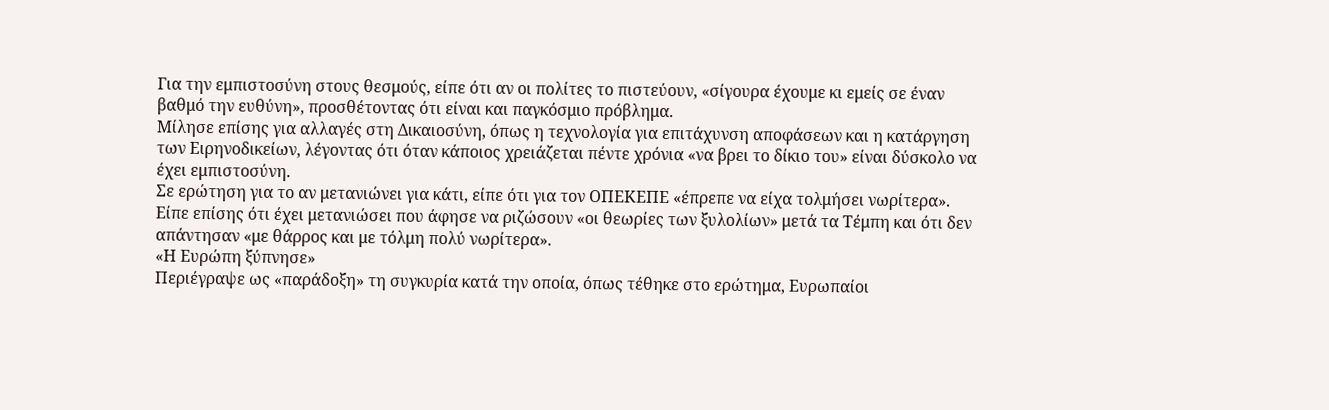Για την εμπιστοσύνη στους θεσμούς, είπε ότι αν οι πολίτες το πιστεύουν, «σίγουρα έχουμε κι εμείς σε έναν βαθμό την ευθύνη», προσθέτοντας ότι είναι και παγκόσμιο πρόβλημα.
Μίλησε επίσης για αλλαγές στη Δικαιοσύνη, όπως η τεχνολογία για επιτάχυνση αποφάσεων και η κατάργηση των Ειρηνοδικείων, λέγοντας ότι όταν κάποιος χρειάζεται πέντε χρόνια «να βρει το δίκιο του» είναι δύσκολο να έχει εμπιστοσύνη.
Σε ερώτηση για το αν μετανιώνει για κάτι, είπε ότι για τον ΟΠΕΚΕΠΕ «έπρεπε να είχα τολμήσει νωρίτερα».
Είπε επίσης ότι έχει μετανιώσει που άφησε να ριζώσουν «οι θεωρίες των ξυλολίων» μετά τα Τέμπη και ότι δεν απάντησαν «με θάρρος και με τόλμη πολύ νωρίτερα».
«Η Ευρώπη ξύπνησε»
Περιέγραψε ως «παράδοξη» τη συγκυρία κατά την οποία, όπως τέθηκε στο ερώτημα, Ευρωπαίοι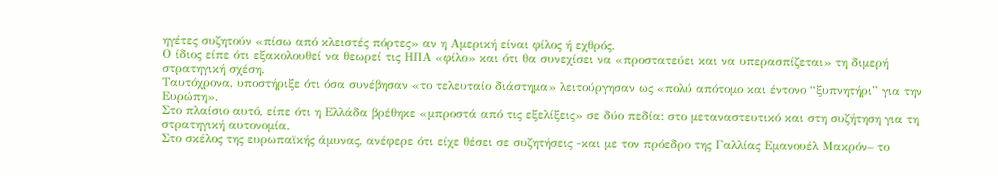ηγέτες συζητούν «πίσω από κλειστές πόρτες» αν η Αμερική είναι φίλος ή εχθρός.
Ο ίδιος είπε ότι εξακολουθεί να θεωρεί τις ΗΠΑ «φίλο» και ότι θα συνεχίσει να «προστατεύει και να υπερασπίζεται» τη διμερή στρατηγική σχέση.
Ταυτόχρονα, υποστήριξε ότι όσα συνέβησαν «το τελευταίο διάστημα» λειτούργησαν ως «πολύ απότομο και έντονο “ξυπνητήρι” για την Ευρώπη».
Στο πλαίσιο αυτό, είπε ότι η Ελλάδα βρέθηκε «μπροστά από τις εξελίξεις» σε δύο πεδία: στο μεταναστευτικό και στη συζήτηση για τη στρατηγική αυτονομία.
Στο σκέλος της ευρωπαϊκής άμυνας, ανέφερε ότι είχε θέσει σε συζητήσεις -και με τον πρόεδρο της Γαλλίας Εμανουέλ Μακρόν– το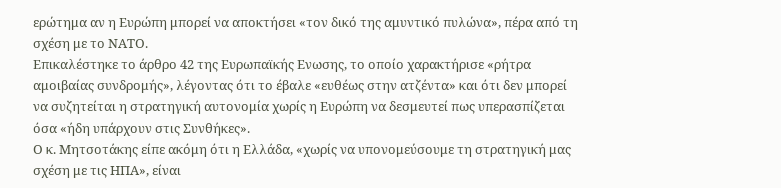ερώτημα αν η Ευρώπη μπορεί να αποκτήσει «τον δικό της αμυντικό πυλώνα», πέρα από τη σχέση με το ΝΑΤΟ.
Επικαλέστηκε το άρθρο 42 της Ευρωπαϊκής Ενωσης, το οποίο χαρακτήρισε «ρήτρα αμοιβαίας συνδρομής», λέγοντας ότι το έβαλε «ευθέως στην ατζέντα» και ότι δεν μπορεί να συζητείται η στρατηγική αυτονομία χωρίς η Ευρώπη να δεσμευτεί πως υπερασπίζεται όσα «ήδη υπάρχουν στις Συνθήκες».
Ο κ. Μητσοτάκης είπε ακόμη ότι η Ελλάδα, «χωρίς να υπονομεύσουμε τη στρατηγική μας σχέση με τις ΗΠΑ», είναι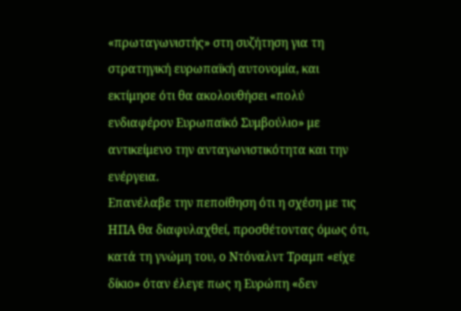«πρωταγωνιστής» στη συζήτηση για τη στρατηγική ευρωπαϊκή αυτονομία, και εκτίμησε ότι θα ακολουθήσει «πολύ ενδιαφέρον Ευρωπαϊκό Συμβούλιο» με αντικείμενο την ανταγωνιστικότητα και την ενέργεια.
Επανέλαβε την πεποίθηση ότι η σχέση με τις ΗΠΑ θα διαφυλαχθεί, προσθέτοντας όμως ότι, κατά τη γνώμη του, ο Ντόναλντ Τραμπ «είχε δίκιο» όταν έλεγε πως η Ευρώπη «δεν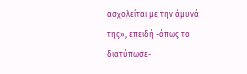ασχολείται με την άμυνά της», επειδή -όπως το διατύπωσε-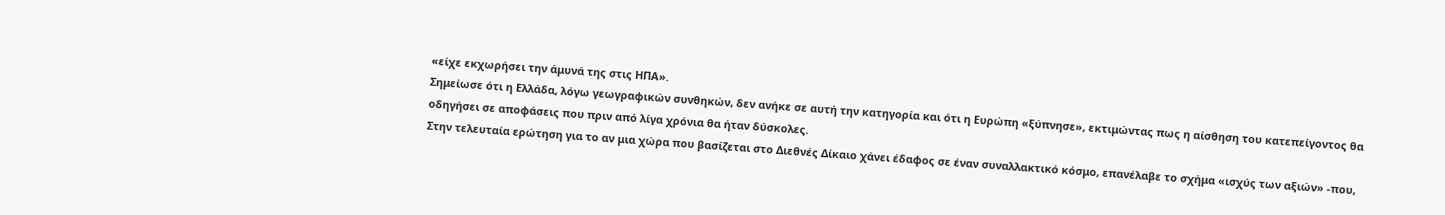«είχε εκχωρήσει την άμυνά της στις ΗΠΑ».
Σημείωσε ότι η Ελλάδα, λόγω γεωγραφικών συνθηκών, δεν ανήκε σε αυτή την κατηγορία και ότι η Ευρώπη «ξύπνησε», εκτιμώντας πως η αίσθηση του κατεπείγοντος θα οδηγήσει σε αποφάσεις που πριν από λίγα χρόνια θα ήταν δύσκολες.
Στην τελευταία ερώτηση για το αν μια χώρα που βασίζεται στο Διεθνές Δίκαιο χάνει έδαφος σε έναν συναλλακτικό κόσμο, επανέλαβε το σχήμα «ισχύς των αξιών» -που,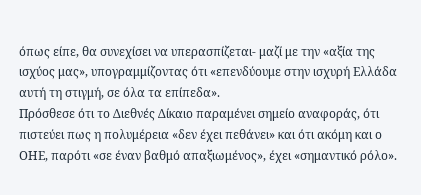όπως είπε, θα συνεχίσει να υπερασπίζεται- μαζί με την «αξία της ισχύος μας», υπογραμμίζοντας ότι «επενδύουμε στην ισχυρή Ελλάδα αυτή τη στιγμή, σε όλα τα επίπεδα».
Πρόσθεσε ότι το Διεθνές Δίκαιο παραμένει σημείο αναφοράς, ότι πιστεύει πως η πολυμέρεια «δεν έχει πεθάνει» και ότι ακόμη και ο ΟΗΕ, παρότι «σε έναν βαθμό απαξιωμένος», έχει «σημαντικό ρόλο».